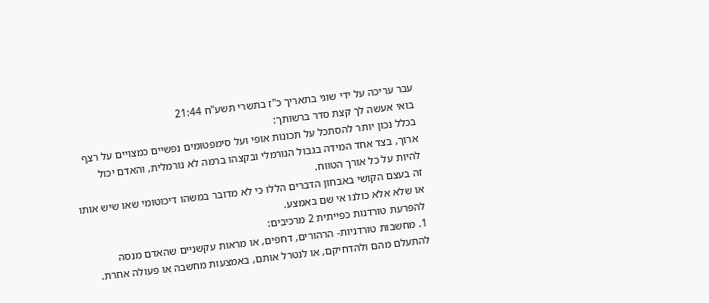עבר עריכה על ידי שוגי בתאריך כ"ז בתשרי תשע"ח 21:44
בואי אעשה לך קצת סדר ברשותך:
בכלל נכון יותר להסתכל על תכונות אופי ועל סימפטומים נפשיים כמצויים על רצף ארוך, בצד אחד המידה בגבול הנורמלי ובקצהו ברמה לא נורמלית, והאדם יכול להיות על כל אורך הטווח.
זה בעצם הקושי באבחון הדברים הללו כי לא מדובר במשהו דיכוטומי שאו שיש אותו או שלא אלא כולנו אי שם באמצע.
להפרעת טורדנות כפייתית 2 מרכיבים:
1. מחשבות טורדניות- הרהורים, דחפים, או מראות עקשניים שהאדם מנסה להתעלם מהם ולהדחיקם, או לנטרל אותם, באמצעות מחשבה או פעולה אחרת.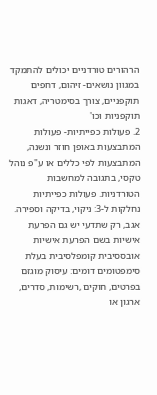הרהורים טורדניים יכולים להתמקד במגוון נושאים- זיהום, דחפים תוקפניים, צורך בסימטריה, דאגות תוקפניות וכו'
2. פעולות כפייתיות- פעולות המתבצעות באופן חוזר ונשנה, המתבצעות לפי כללים או ע"פ נוהל טקסי, בתגובה למחשבות הטורדניות. פעולות כפייתיות נחלקות ל-3: ניקוי, בדיקה וספירה.
אגב, רק שתדעי יש גם הפרעת אישיות בשם הפרעת אישיות אובססיבית קומפלסיבית בעלת סימפטומים דומים: עיסוק מוגזם בפרטים, חוקים ,רשימות, סדרים, ארגון או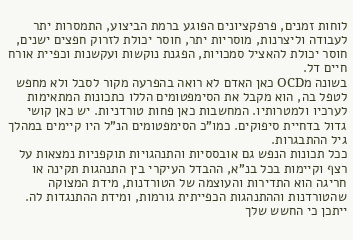לוחות זמנים, פרפקציונים הפוגע ברמת הביצוע, התמסרות יתר לעבודה וליצרנות, מוסריות יתר, חוסר יכולת לזרוק חפצים ישנים, חוסר יכולת להאציל סמכויות, הפגנת נוקשות ועקשנות וכפיית אורח חיים דל.
בשונה מOCD כאן האדם לא רואה בהפרעה מקור לסבל ולא מחפש לטפל בה, הוא מקבל את הסימפטומים הללו כתכונות המתאימות לערכיו ולמטרותיו. המחשבות כאן פחות טורדניות. יש כאן קושי גדול בדחיית סיפוקים. כמו"כ הסימפטומים הנ"ל היו קיימים במהלך גיל ההתבגרות.
ככל תכונות הנפש גם אובססיות והתנהגויות תוקפניות נמצאות על רצף וקיימות בכל בנ"א, ההבדל העיקרי בין התנהגות תקינה או חריגה הוא התדירות והעוצמה של הטורדנות, מידת המצוקה שהטורדנות וההתנהגות הכפייתית גורמות, ומידת ההתנגדות לה.
ייתכן כי החשש שלך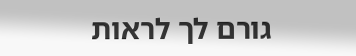גורם לך לראות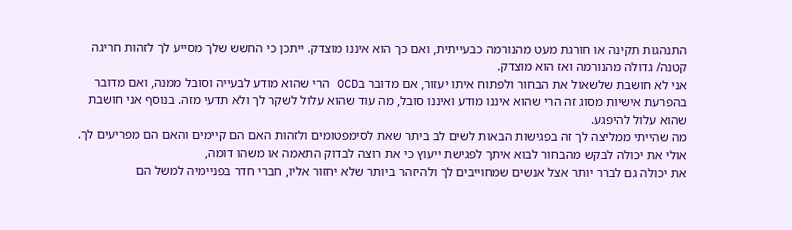התנהגות תקינה או חורגת מעט מהנורמה כבעייתית, ואם כך הוא איננו מוצדק. ייתכן כי החשש שלך מסייע לך לזהות חריגה קטנה/ גדולה מהנורמה ואז הוא מוצדק.
אני לא חושבת שלשאול את הבחור ולפתוח איתו יעזור, אם מדובר בOCD הרי שהוא מודע לבעייה וסובל ממנה, ואם מדובר בהפרעת אישיות מסוג זה הרי שהוא איננו מודע ואיננו סובל, מה עוד שהוא עלול לשקר לך ולא תדעי מזה. בנוסף אני חושבת שהוא עלול להיפגע.
מה שהייתי ממליצה לך זה בפגישות הבאות לשים לב ביתר שאת לסימפטומים ולזהות האם הם קיימים והאם הם מפריעים לך.
אולי את יכולה לבקש מהבחור לבוא איתך לפגישת ייעוץ כי את רוצה לבדוק התאמה או משהו דומה,
את יכולה גם לברר יותר אצל אנשים שמחוייבים לך ולהיזהר ביותר שלא יחזור אליו, חברי חדר בפניימיה למשל הם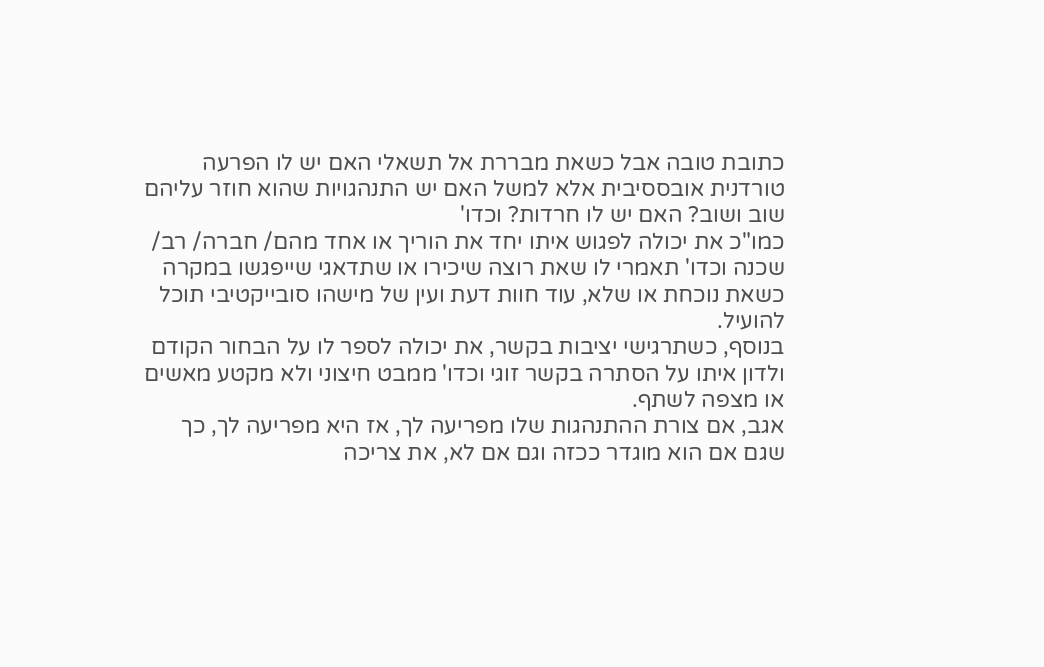כתובת טובה אבל כשאת מבררת אל תשאלי האם יש לו הפרעה טורדנית אובססיבית אלא למשל האם יש התנהגויות שהוא חוזר עליהם שוב ושוב? האם יש לו חרדות? וכדו'
כמו"כ את יכולה לפגוש איתו יחד את הוריך או אחד מהם/ חברה/ רב/ שכנה וכדו' תאמרי לו שאת רוצה שיכירו או שתדאגי שייפגשו במקרה כשאת נוכחת או שלא, עוד חוות דעת ועין של מישהו סובייקטיבי תוכל להועיל.
בנוסף, כשתרגישי יציבות בקשר, את יכולה לספר לו על הבחור הקודם ולדון איתו על הסתרה בקשר זוגי וכדו' ממבט חיצוני ולא מקטע מאשים או מצפה לשתף.
אגב, אם צורת ההתנהגות שלו מפריעה לך, אז היא מפריעה לך, כך שגם אם הוא מוגדר ככזה וגם אם לא, את צריכה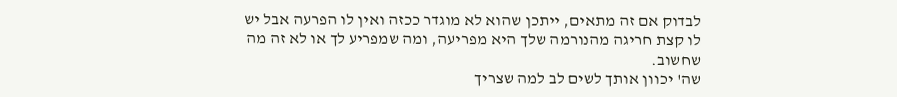לבדוק אם זה מתאים, ייתכן שהוא לא מוגדר ככזה ואין לו הפרעה אבל יש לו קצת חריגה מהנורמה שלך היא מפריעה, ומה שמפריע לך או לא זה מה שחשוב.
שה' יכוון אותך לשים לב למה שצריך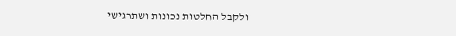ולקבל החלטות נכונות ושתרגישי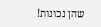שהן נכונות!